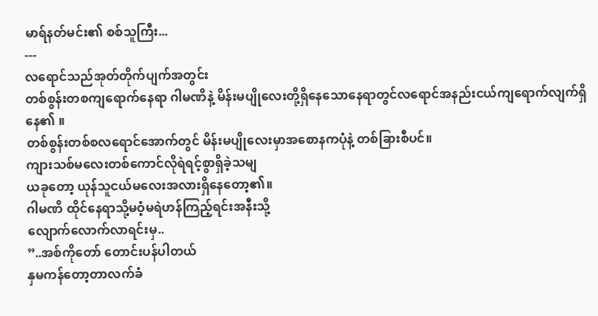မာရ်နတ်မင်း၏ စစ်သူကြီး...
---
လရောင်သည်အုတ်တိုက်ပျက်အတွင်း
တစ်စွန်းတစကျရောက်နေရာ ဂါမဏိနဲ့ မိန်းမပျိုလေးတို့ရှိနေသောနေရာတွင်လရောင်အနည်းငယ်ကျရောက်လျက်ရှိနေ၏ ။
တစ်စွန်းတစ်စလရောင်အောက်တွင် မိန်းမပျိုလေးမှာအစောနကပုံနဲ့ တစ်ခြားစီပင်။
ကျားသစ်မလေးတစ်ကောင်လိုရဲရင့်စွာရှိခဲ့သမျ
ယခုတော့ ယုန်သူငယ်မလေးအလားရှိနေတော့၏။
ဂါမဏိ ထိုင်နေရာသို့မဝံ့မရဲဟန်ကြည့်ရင်းအနီးသို့
လျောက်လောက်လာရင်းမှ..
”..အစ်ကိုတော် တောင်းပန်ပါတယ်
နှမကန်တော့တာလက်ခံ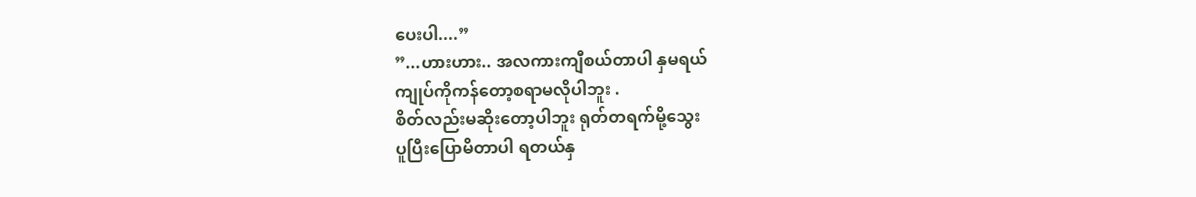ပေးပါ....”
”...ဟားဟား.. အလကားကျီစယ်တာပါ နှမရယ်
ကျုပ်ကိုကန်တော့စရာမလိုပါဘူး .
စိတ်လည်းမဆိုးတော့ပါဘူး ရုတ်တရက်မို့သွေး
ပူပြီးပြောမိတာပါ ရတယ်နှ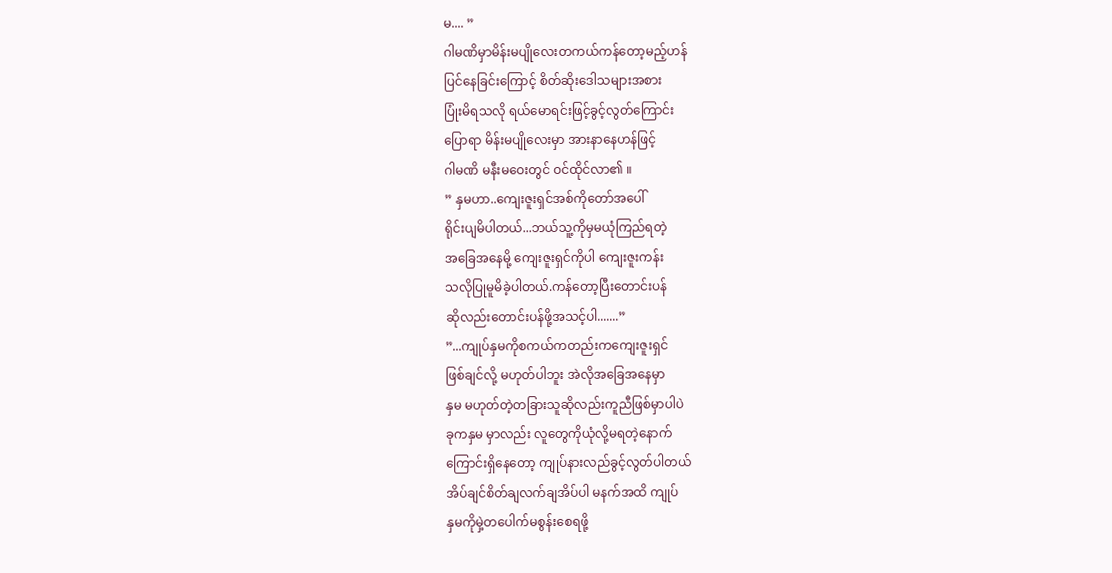မ.... ”
ဂါမဏိမှာမိန်းမပျိုလေးတကယ်ကန်တော့မည့်ဟန်
ပြင်နေခြင်းကြောင့် စိတ်ဆိုးဒေါသများအစား
ပြုံးမိရသလို ရယ်မောရင်းဖြင့်ခွင့်လွတ်ကြောင်း
ပြောရာ မိန်းမပျိုလေးမှာ အားနာနေဟန်ဖြင့်
ဂါမဏိ မနီးမဝေးတွင် ဝင်ထိုင်လာ၏ ။
” နှမဟာ..ကျေးဇူးရှင်အစ်ကိုတော်အပေါ်
ရိုင်းပျမိပါတယ်...ဘယ်သူ့ကိုမှမယုံကြည်ရတဲ့
အခြေအနေမို့ ကျေးဇူးရှင်ကိုပါ ကျေးဇူးကန်း
သလိုပြုမူမိခဲ့ပါတယ်.ကန်တော့ပြီးတောင်းပန်
ဆိုလည်းတောင်းပန်ဖို့အသင့်ပါ.......”
”...ကျုပ်နှမကိုစကယ်ကတည်းကကျေးဇူးရှင်
ဖြစ်ချင်လို့ မဟုတ်ပါဘူး အဲလိုအခြေအနေမှာ
နှမ မဟုတ်တဲ့တခြားသူဆိုလည်းကူညီဖြစ်မှာပါပဲ
ခုကနှမ မှာလည်း လူတွေကိုယုံလို့မရတဲ့နောက်
ကြောင်းရှိနေတော့ ကျုပ်နားလည်ခွင့်လွတ်ပါတယ်
အိပ်ချင်စိတ်ချလက်ချအိပ်ပါ မနက်အထိ ကျုပ်
နှမကိုမှဲ့တပေါက်မစွန်းစေရဖို့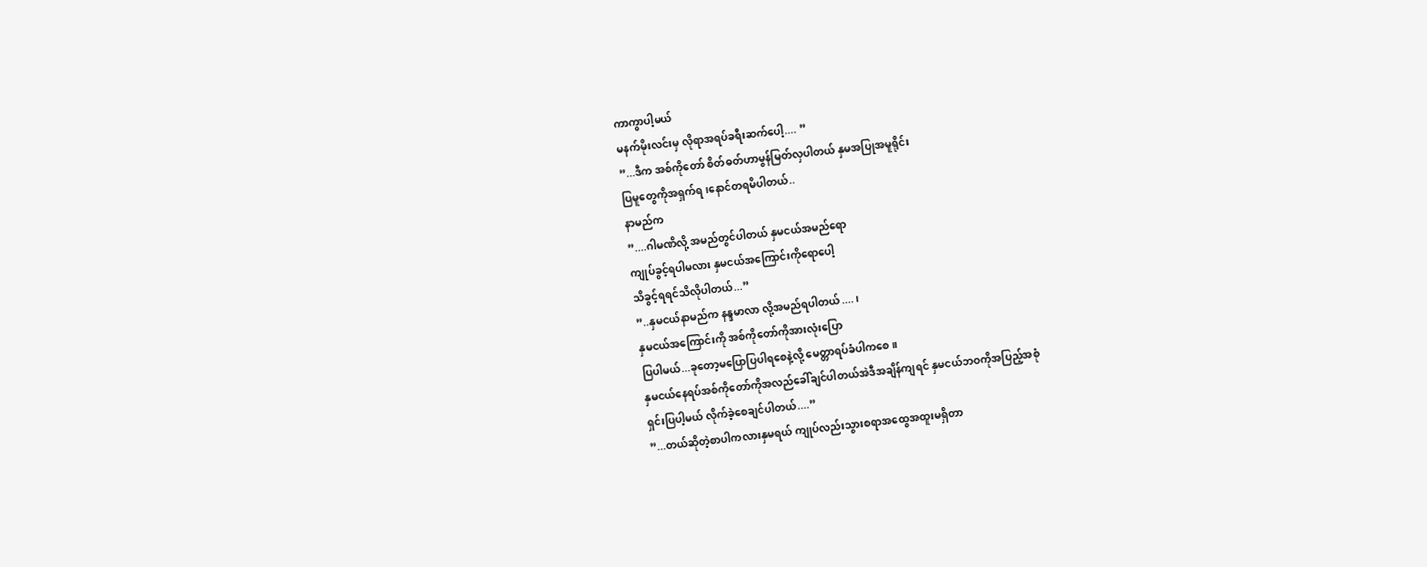ကာကွာပါ့မယ်
မနက်မိုးလင်းမှ လိုရာအရပ်ခရီးဆက်ပေါ့.... ”
”...ဒီက အစ်ကိုတော် စိတ်ဓတ်ဟာမွန်မြတ်လှပါတယ် နှမအပြုအမူရိုင်း
ပြမူတွေကိုအရှက်ရ၊နောင်တရမိပါတယ်..
နာမည်က
”....ဂါမဏိလို့ အမည်တွင်ပါတယ် နှမငယ်အမည်ရော
ကျုပ်ခွင့်ရပါမလား နှမငယ်အကြောင်းကိုရောပေါ့
သိခွင့်ရရင်သိလိုပါတယ်...”
”..နှမငယ်နာမည်က နန္ဒမာလာ လို့အမည်ရပါတယ်....၊
နှမငယ်အကြောင်းကို အစ်ကိုတော်ကိုအားလုံးပြော
ပြပါမယ်...ခုတော့မပြောပြပါရစေနဲ့လို့ မေတ္တာရပ်ခံပါကစေ။
နှမငယ်နေရပ်အစ်ကိုတော်ကိုအလည်ခေါ်ချင်ပါတယ်အဲဒီအချိန်ကျရင် နှမငယ်ဘဝကိုအပြည့်အစုံ
ရှင်းပြပါ့မယ် လိုက်ခဲ့စေချင်ပါတယ်....”
”...တယ်ဆိုတဲ့စာပါကလားနှမရယ် ကျုပ်လည်းသွားစရာအထွေအထူးမရှိတာ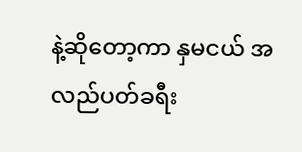နဲ့ဆိုတော့ကာ နှမငယ် အလည်ပတ်ခရီး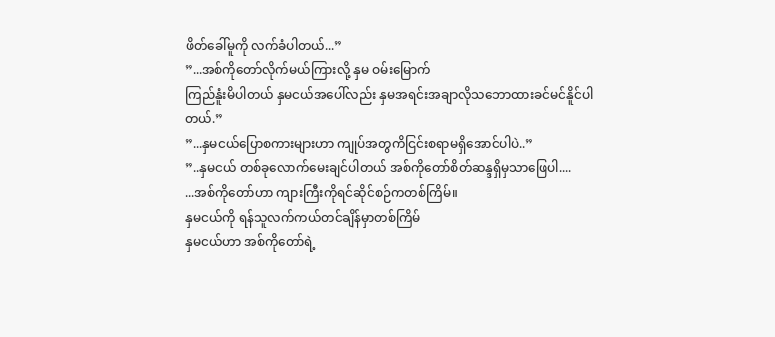ဖိတ်ခေါ်မူကို လက်ခံပါတယ်...”
”...အစ်ကိုတော်လိုက်မယ်ကြားလို့ နှမ ဝမ်းမြောက်
ကြည်နူံးမိပါတယ် နှမငယ်အပေါ်လည်း နှမအရင်းအချာလိုသဘောထားခင်မင်နိူင်ပါတယ်.”
”...နှမငယ်ပြောစကားများဟာ ကျုပ်အတွကိငြင်းစရာမရှိအောင်ပါပဲ..”
”..နှမငယ် တစ်ခုလောက်မေးချင်ပါတယ် အစ်ကိုတော်စိတ်ဆန္ဒရှိမှသာဖြေပါ....
...အစ်ကိုတော်ဟာ ကျားကြီးကိုရင်ဆိုင်စဉ်ကတစ်ကြိမ်။
နှမငယ်ကို ရန်သူလက်ကယ်တင်ချိန်မှာတစ်ကြိမ်
နှမငယ်ဟာ အစ်ကိုတော်ရဲ့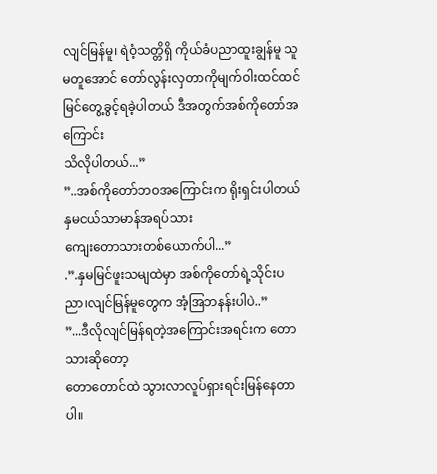လျင်မြန်မူ၊ ရဲဝံ့သတ္တိရှိ ကိုယ်ခံပညာထူးချွန်မူ သူမတူအောင် တော်လွန်းလှတာကိုမျက်ဝါးထင်ထင်မြင်တွေ့ခွင့်ရခဲ့ပါတယ် ဒီအတွက်အစ်ကိုတော်အကြောင်း
သိလိုပါတယ်...”
”..အစ်ကိုတော်ဘဝအကြောင်းက ရိုးရှင်းပါတယ် နှမငယ်သာမာန်အရပ်သား
ကျေးတောသားတစ်ယောက်ပါ...”
.”.နှမမြင်ဖူးသမျထဲမှာ အစ်ကိုတော်ရဲ့သိုင်းပညာ၊လျင်မြန်မူတွေက အံ့အြဘနန်းပါပဲ..”
”...ဒီလိုလျင်မြန်ရတဲ့အကြောင်းအရင်းက တောသားဆိုတော့
တောတောင်ထဲ သွားလာလူပ်ရှားရင်းမြန်နေတာပါ။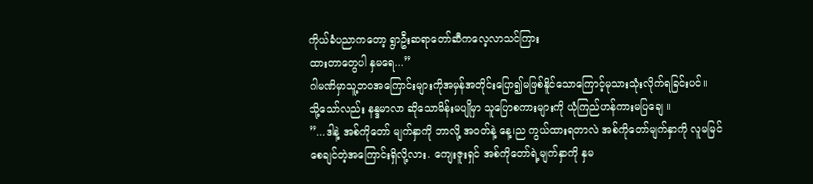ကိုယ်ခံပညာကတော့ ရွာဦးဆရာတော်ဆီကလေ့လာသင်ကြား
ထားတာတွေပါ နှမရေ...”
ဂါမဏိမှာသူ့ဘဝအကြောင်းများကိုအမှန်အတိုင်းပြော၍မဖြစ်နိူင်သောကြောင့်မုသားသုံးလိုက်ရခြင်းပင်။
သို့သော်လည်း နန္ဒမာလာ ဆိုသောမိန်းမပျိုမှာ သူပြောစကားများကို ယုံကြည်ဟန်ကားမပြချေ ။
”...ဒါနဲ့ အစ်ကိုတော် မျက်နှာကို ဘာလို့ အဝတ်နဲ့ နေ့၊ည ကွယ်ထားရတာလဲ အစ်ကိုတော်မျက်နှာကို လူမမြင်
စေချင်တဲ့အကြောင်းရှိလို့လား. ကျေးဇူးရှင် အစ်ကိုတော်ရဲ့မျက်နှာကို နှမ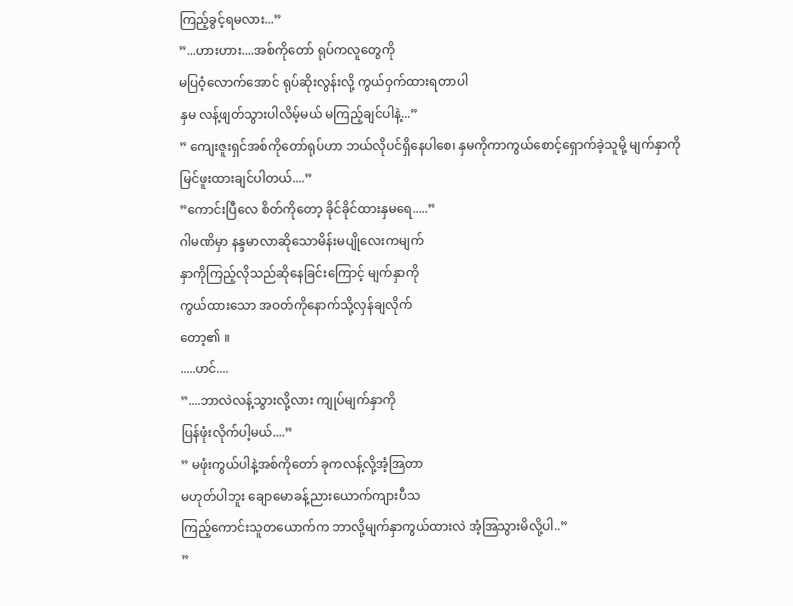ကြည့်ခွင့်ရမလား...”
”...ဟားဟား....အစ်ကိုတော် ရုပ်ကလူတွေကို
မပြဝံ့လောက်အောင် ရုပ်ဆိုးလွန်းလို့ ကွယ်ဝှက်ထားရတာပါ
နှမ လန့်ဖျတ်သွားပါလိမ့်မယ် မကြည့်ချင်ပါနဲ့...”
” ကျေးဇူးရှင်အစ်ကိုတော်ရုပ်ဟာ ဘယ်လိုပင်ရှိနေပါစေ၊ နှမကိုကာကွယ်စောင့်ရှောက်ခဲ့သူမို့ မျက်နှာကို
မြင်ဖူးထားချင်ပါတယ်....”
”ကောင်းပြီလေ စိတ်ကိုတော့ ခိုင်ခိုင်ထားနှမရေ.....”
ဂါမဏိမှာ နန္ဒမာလာဆိုသောမိန်းမပျိုလေးကမျက်
နှာကိုကြည့်လိုသည်ဆိုနေခြင်းကြောင့် မျက်နှာကို
ကွယ်ထားသော အဝတ်ကိုနောက်သို့လှန်ချလိုက်
တော့၏ ။
.....ဟင်....
”....ဘာလဲလန့်သွားလို့လား ကျုပ်မျက်နှာကို
ပြန်ဖုံးလိုက်ပါ့မယ်....”
” မဖုံးကွယ်ပါနဲ့အစ်ကိုတော် ခုကလန့်လို့အံ့အြတာ
မဟုတ်ပါဘူး ချောမောခန့်ညားယောက်ကျားပီသ
ကြည့်ကောင်းသူတယောက်က ဘာလို့မျက်နှာကွယ်ထားလဲ အံ့အြသွားမိလို့ပါ..”
”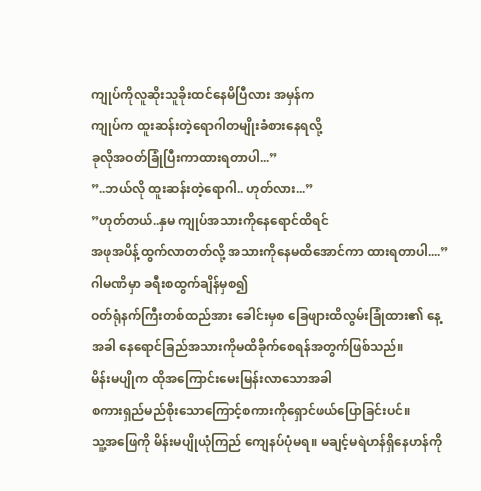ကျုပ်ကိုလူဆိုးသူခိုးထင်နေမိပြီလား အမှန်က
ကျုပ်က ထူးဆန်းတဲ့ရောဂါတမျိုးခံစားနေရလို့
ခုလိုအဝတ်ခြုံပြီးကာထားရတာပါ...”
”..ဘယ်လို ထူးဆန်းတဲ့ရောဂါ.. ဟုတ်လား...”
”ဟုတ်တယ်..နှမ ကျုပ်အသားကိုနေရောင်ထိရင်
အဖုအပိန့်ထွက်လာတတ်လို့ အသားကိုနေမထိအောင်ကာ ထားရတာပါ....”
ဂါမဏိမှာ ခရီးစထွက်ချိန်မှစ၍
ဝတ်ရုံနက်ကြီးတစ်ထည်အား ခေါင်းမှစ ခြေဖျားထိလွမ်းခြုံထား၏ နေ့အခါ နေရောင်ခြည်အသားကိုမထိခိုက်စေရန်အတွက်ဖြစ်သည်။
မိန်းမပျိုက ထိုအကြောင်းမေးမြန်းလာသောအခါ
စကားရှည်မည်စိုးသောကြောင့်စကားကိုရှောင်ဖယ်ပြောခြင်းပင်။
သူ့အဖြေကို မိန်းမပျိုယုံကြည် ကျေနပ်ပုံမရ။ မချင့်မရဲဟန်ရှိနေဟန်ကို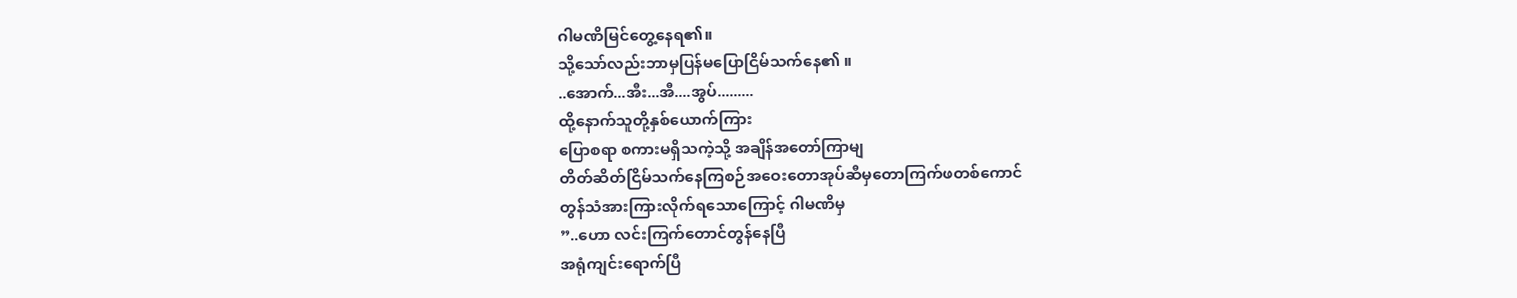ဂါမဏိမြင်တွေ့နေရ၏။
သို့သော်လည်းဘာမှပြန်မပြောငြိမ်သက်နေ၏ ။
..အောက်...အီး...အီ....အွပ်.........
ထို့နောက်သူတို့နှစ်ယောက်ကြား
ပြောစရာ စကားမရှိသကဲ့သို့ အချိန်အတော်ကြာမျ
တိတ်ဆိတ်ငြိမ်သက်နေကြစဉ်အဝေးတောအုပ်ဆီမှတောကြက်ဖတစ်ကောင်
တွန်သံအားကြားလိုက်ရသောကြောင့် ဂါမဏိမှ
”..ဟော လင်းကြက်တောင်တွန်နေပြီ
အရုံကျင်းရောက်ပြီ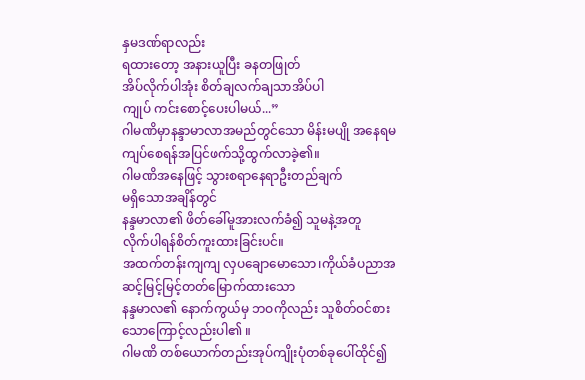နှမဒဏ်ရာလည်း
ရထားတော့ အနားယူပြီး ခနတဖြုတ်
အိပ်လိုက်ပါအုံး စိတ်ချလက်ချသာအိပ်ပါ
ကျုပ် ကင်းစောင့်ပေးပါမယ်...”
ဂါမဏိမှာနန္ဒာမာလာအမည်တွင်သော မိန်းမပျို အနေရမကျပ်စေရန်အပြင်ဖက်သို့ထွက်လာခဲ့၏။
ဂါမဏိအနေဖြင့် သွားစရာနေရာဦးတည်ချက်
မရှိသောအချိန်တွင်
နန္ဒမာလာ၏ ဖိတ်ခေါ်မူအားလက်ခံ၍ သူမနဲ့အတူ
လိုက်ပါရန်စိတ်ကူးထားခြင်းပင်။
အထက်တန်းကျကျ လှပချောမောသော၊ကိုယ်ခံပညာအဆင့်မြင့်မြင့်တတ်မြောက်ထားသော
နန္ဒမာလ၏ နောက်ကွယ်မှ ဘဝကိုလည်း သူစိတ်ဝင်စားသောကြောင့်လည်းပါ၏ ။
ဂါမဏိ တစ်ယောက်တည်းအုပ်ကျိုးပုံတစ်ခုပေါ်ထိုင်၍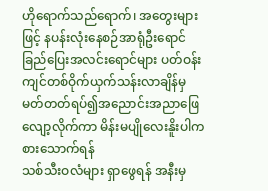ဟိုရောက်သည်ရောက်၊ အတွေးများဖြင့် နပန်းလုံးနေစဉ်အာရုံဦးရောင်ခြည်ပြေးအလင်းရောင်များ ပတ်ဝန်းကျင်တစ်ဝိုက်ယှက်သန်းလာချိန်မှ မတ်တတ်ရပ်၍အညောင်းအညာဖြေလျော့လိုက်ကာ မိန်းမပျိုလေးနိူးပါက စားသောက်ရန်
သစ်သီးဝလံများ ရှာဖွေရန် အနီးမှ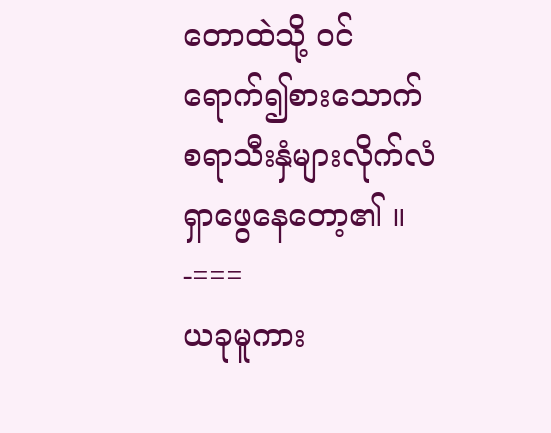တောထဲသို့ ဝင်ရောက်၍စားသောက်စရာသီးနှံများလိုက်လံရှာဖွေနေတော့၏ ။
-===
ယခုမူကား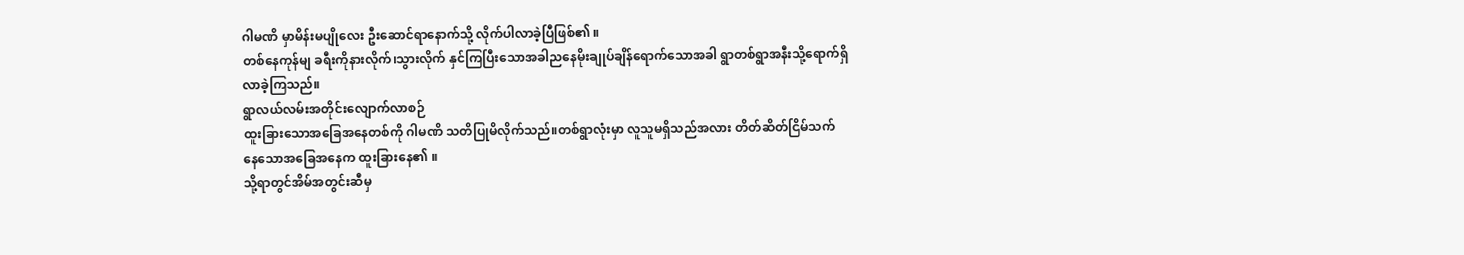ဂါမဏိ မှာမိန်းမပျိုလေး ဦးဆောင်ရာနောက်သို့ လိုက်ပါလာခဲ့ပြီဖြစ်၏ ။
တစ်နေကုန်မျ ခရီးကိုနားလိုက်၊သွားလိုက် နှင်ကြပြီးသောအခါညနေမိုးချုပ်ချိန်ရောက်သောအခါ ရွာတစ်ရွာအနီးသို့ရောက်ရှိလာခဲ့ကြသည်။
ရွာလယ်လမ်းအတိုင်းလျောက်လာစဉ်
ထူးခြားသောအခြေအနေတစ်ကို ဂါမဏိ သတိပြုမိလိုက်သည်။တစ်ရွာလုံးမှာ လူသူမရှိသည်အလား တိတ်ဆိတ်ငြိမ်သက်
နေသောအခြေအနေက ထူးခြားနေ၏ ။
သို့ရာတွင်အိမ်အတွင်းဆီမှ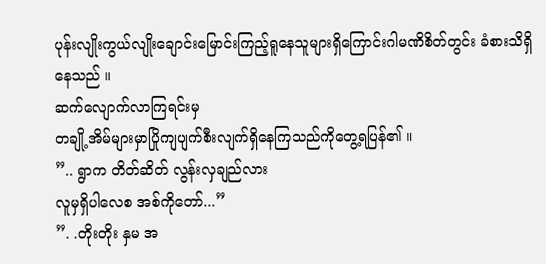ပုန်းလျိုးကွယ်လျိုးချောင်းမြောင်းကြည့်ရူနေသူများရှိကြောင်းဂါမဏိစိတ်တွင်း ခံစားသိရှိနေသည် ။
ဆက်လျောက်လာကြရင်းမှ
တချို့အိမ်များမှာပြိုကျပျက်စီးလျက်ရှိနေကြသည်ကိုတွေ့ရပြန်၏ ။
”.. ရွာက တိတ်ဆိတ် လွန်းလှချည်လား
လူမှရှိပါလေစ အစ်ကိုတော်...”
”. .တိုးတိုး နှမ အ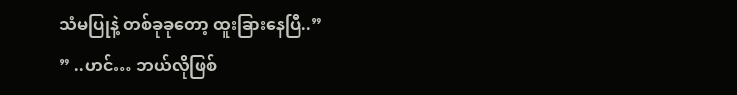သံမပြုနဲ့ တစ်ခုခုတော့ ထူးခြားနေပြီ..”
” ..ဟင်… ဘယ်လိုဖြစ်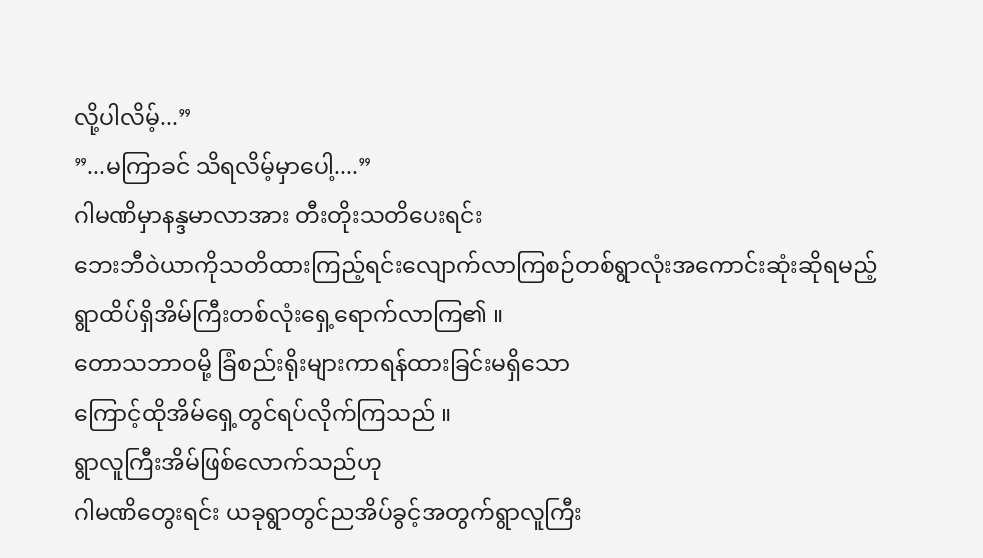လို့ပါလိမ့်...”
”...မကြာခင် သိရလိမ့်မှာပေါ့....”
ဂါမဏိမှာနန္ဒမာလာအား တီးတိုးသတိပေးရင်း
ဘေးဘီဝဲယာကိုသတိထားကြည့်ရင်းလျောက်လာကြစဉ်တစ်ရွာလုံးအကောင်းဆုံးဆိုရမည့် ရွာထိပ်ရှိအိမ်ကြီးတစ်လုံးရှေ့ရောက်လာကြ၏ ။
တောသဘာဝမို့ ခြံစည်းရိုးများကာရန်ထားခြင်းမရှိသော
ကြောင့်ထိုအိမ်ရှေ့တွင်ရပ်လိုက်ကြသည် ။
ရွာလူကြီးအိမ်ဖြစ်လောက်သည်ဟု
ဂါမဏိတွေးရင်း ယခုရွာတွင်ညအိပ်ခွင့်အတွက်ရွာလူကြီး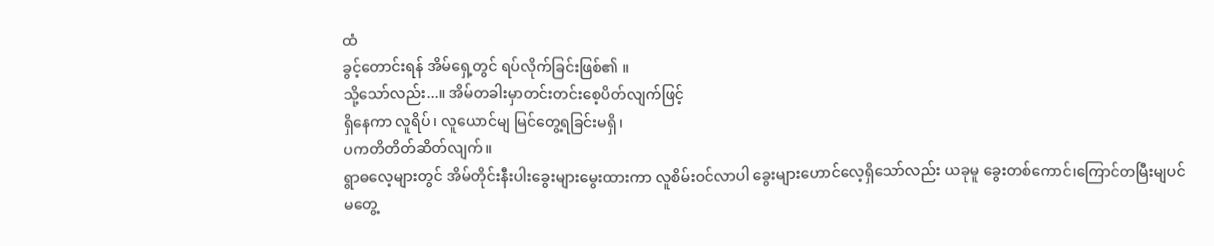ထံ
ခွင့်တောင်းရန် အိမ်ရှေ့တွင် ရပ်လိုက်ခြင်းဖြစ်၏ ။
သို့သော်လည်း...။ အိမ်တခါးမှာတင်းတင်းစေ့ပိတ်လျက်ဖြင့်
ရှိနေကာ လူရိပ်၊ လူယောင်မျ မြင်တွေ့ရခြင်းမရှိ၊
ပကတိတိတ်ဆိတ်လျက်။
ရွာဓလေ့များတွင် အိမ်တိုင်းနီးပါးခွေးများမွေးထားကာ လူစိမ်းဝင်လာပါ ခွေးများဟောင်လေ့ရှိသော်လည်း ယခုမူ ခွေးတစ်ကောင်၊ကြောင်တမြီးမျပင်
မတွေ့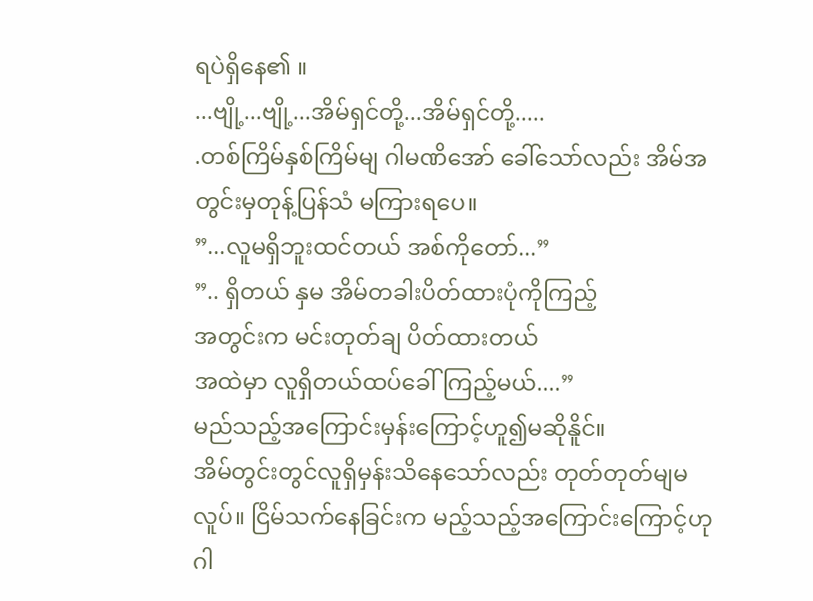ရပဲရှိနေ၏ ။
...ဗျို့...ဗျို့...အိမ်ရှင်တို့...အိမ်ရှင်တို့.....
.တစ်ကြိမ်နှစ်ကြိမ်မျ ဂါမဏိအော် ခေါ်သော်လည်း အိမ်အတွင်းမှတုန့်ပြန်သံ မကြားရပေ။
”...လူမရှိဘူးထင်တယ် အစ်ကိုတော်...”
”.. ရှိတယ် နှမ အိမ်တခါးပိတ်ထားပုံကိုကြည့်
အတွင်းက မင်းတုတ်ချ ပိတ်ထားတယ်
အထဲမှာ လူရှိတယ်ထပ်ခေါ်ကြည့်မယ်....”
မည်သည့်အကြောင်းမှန်းကြောင့်ဟူ၍မဆိုနိူင်။
အိမ်တွင်းတွင်လူရှိမှန်းသိနေသော်လည်း တုတ်တုတ်မျမလူပ်။ ငြိမ်သက်နေခြင်းက မည့်သည့်အကြောင်းကြောင့်ဟုဂါ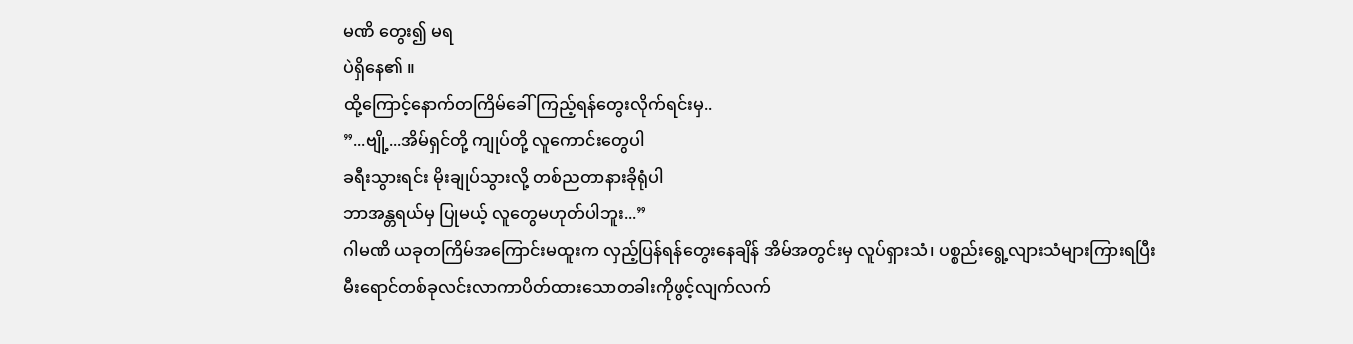မဏိ တွေး၍ မရ
ပဲရှိနေ၏ ။
ထို့ကြောင့်နောက်တကြိမ်ခေါ်ကြည့်ရန်တွေးလိုက်ရင်းမှ..
”...ဗျို့...အိမ်ရှင်တို့ ကျုပ်တို့ လူကောင်းတွေပါ
ခရီးသွားရင်း မိုးချုပ်သွားလို့ တစ်ညတာနားခိုရုံပါ
ဘာအန္တရယ်မှ ပြုမယ့် လူတွေမဟုတ်ပါဘူး...”
ဂါမဏိ ယခုတကြိမ်အကြောင်းမထူးက လှည့်ပြန်ရန်တွေးနေချိန် အိမ်အတွင်းမှ လူပ်ရှားသံ၊ ပစ္စည်းရွေ့လျားသံများကြားရပြီး
မီးရောင်တစ်ခုလင်းလာကာပိတ်ထားသောတခါးကိုဖွင့်လျက်လက်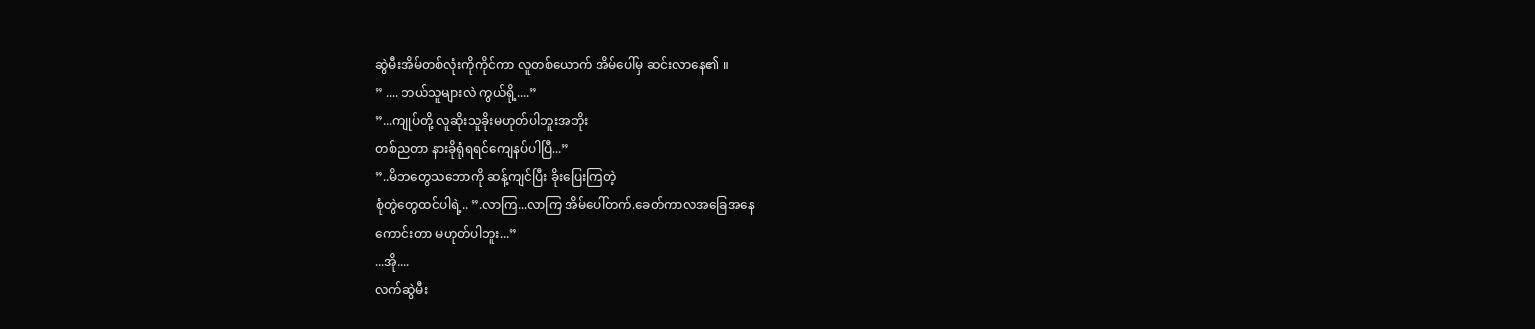ဆွဲမီးအိမ်တစ်လုံးကိုကိုင်ကာ လူတစ်ယောက် အိမ်ပေါ်မှ ဆင်းလာနေ၏ ။
” .... ဘယ်သူများလဲ ကွယ်ရို့....”
”...ကျုပ်တို့ လူဆိုးသူခိုးမဟုတ်ပါဘူးအဘိုး
တစ်ညတာ နားခိုရုံရရင်ကျေနပ်ပါပြီ...”
”..မိဘတွေသဘောကို ဆန့်ကျင်ပြီး ခိုးပြေးကြတဲ့
စုံတွဲတွေထင်ပါရဲ့.. ”.လာကြ...လာကြ အိမ်ပေါ်တက်.ခေတ်ကာလအခြေအနေ
ကောင်းတာ မဟုတ်ပါဘူး...”
...အို....
လက်ဆွဲမီး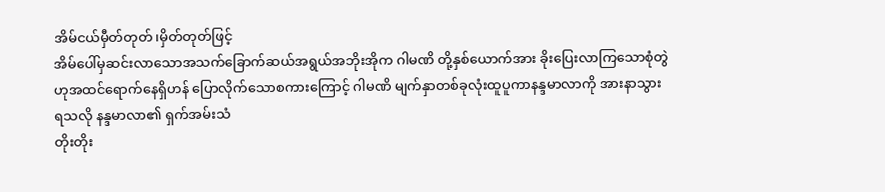အိမ်ငယ်မှီတ်တုတ်၊မှိတ်တုတ်ဖြင့်
အိမ်ပေါ်မှဆင်းလာသောအသက်ခြောက်ဆယ်အရွယ်အဘိုးအိုက ဂါမဏိ တို့နှစ်ယောက်အား ခိုးပြေးလာကြသောစုံတွဲဟုအထင်ရောက်နေရှိဟန် ပြောလိုက်သောစကားကြောင့် ဂါမဏိ မျက်နှာတစ်ခုလုံးထူပူကာနန္ဒမာလာကို အားနာသွားရသလို နန္ဒမာလာ၏ ရှက်အမ်းသံ
တိုးတိုး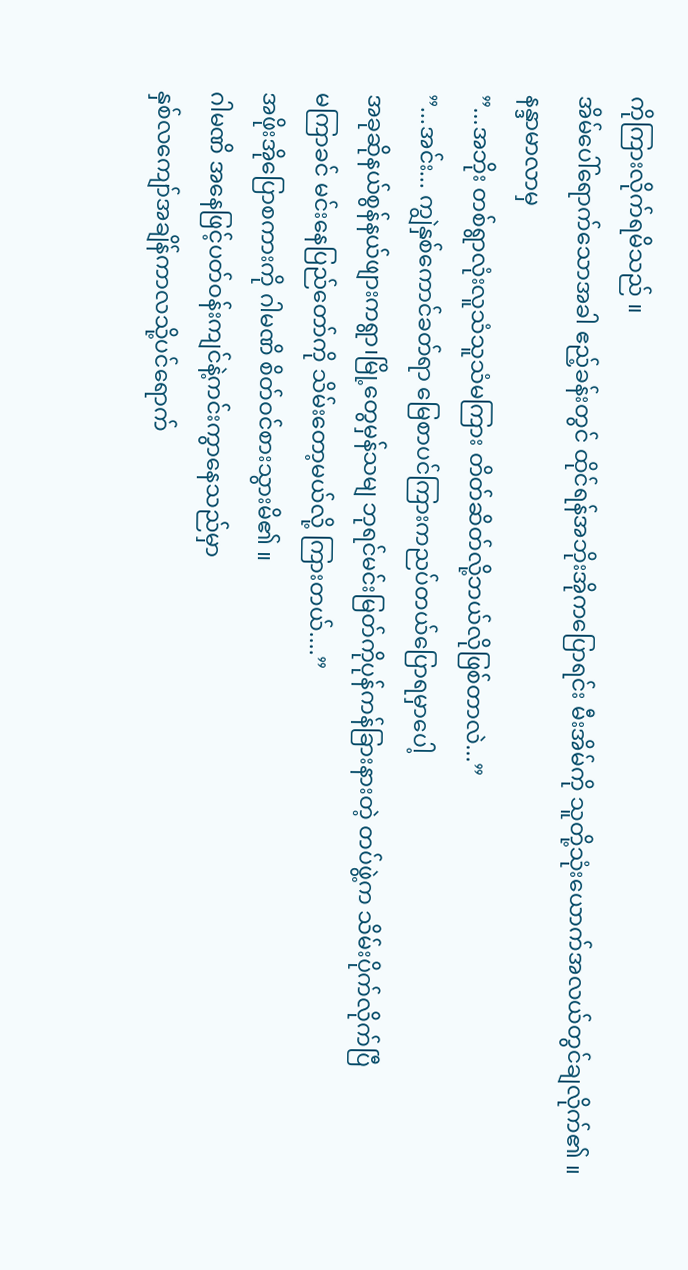ကိုကြားလိုက်ရမိသည် ။
အိမ်ပေါ်ရောက်သောအခါ ဧည့်ခန်းတွင် ထိုင်ရန်အဘိုးအိုကပြောရင်း မီးအိမ်ကို သူတို့သုံးယောက်အလယ်တွင်ချလိုက်၏ ။
နန္ဒာမာလာမှ
”...အဘိုး တစ်ရွာလုံးလူသံသူသံမကြား တိတ်ဆိတ်လို့ဘယ်လိုဖြစ်တာလဲ...”
”...အင်း... ကျွဲနှစ်ကောင်ခတ်ရာ မြေစာပင်ကြားကညပ်တယ်ပြောရမှာပေါ့
အခုဆိုနယ်စွန်နယ်ဖျားကရွာ၊မြို့တွေမှန်သမျ ဘုရင်မင်းမြတ်ကိုပုန်ကန်ခြားနားတဲ့ တပ်ဖွဲ့က သိမ်းပိုက်လိုက်ပြီ
မကြာခင် မင်းနေပြည်တော်ကို သိမ်းတော့မယ်လို့ ကြားတယ်....”
အဖိုးအိုပြောစကားကို ဂါမဏိ စိတ်ဝင်စားသွားမိ၏ ။
ဂါမဏိ အနေဖြင့်ပတ်ဝန်းကျင်နဲ့ကင်းကွာနေသည်မှာ
နှစ်လကျော်အချိန်ကာလသို့ပင်ရောက်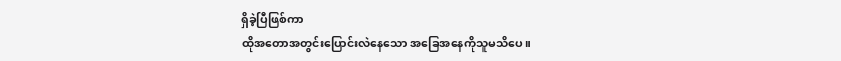ရှိခဲ့ပြီဖြစ်ကာ
ထိုအတောအတွင်းပြောင်းလဲနေသော အခြေအနေကိုသူမသိပေ။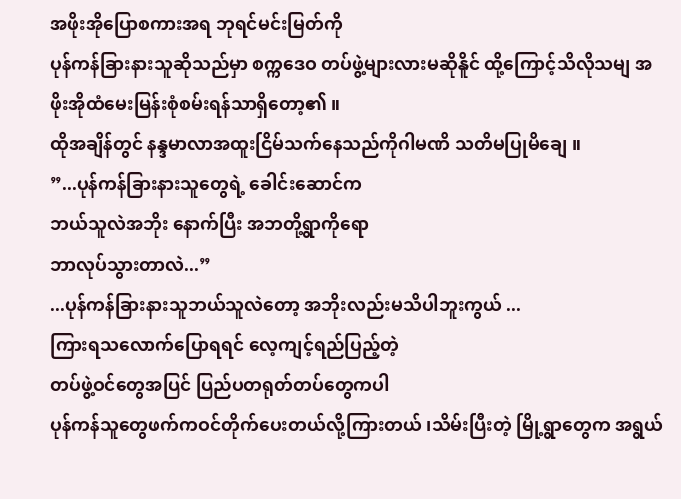အဖိုးအိုပြောစကားအရ ဘုရင်မင်းမြတ်ကို
ပုန်ကန်ခြားနားသူဆိုသည်မှာ စက္ကဒေဝ တပ်ဖွဲ့များလားမဆိုနိူင် ထို့ကြောင့်သိလိုသမျ အဖိုးအိုထံမေးမြန်းစုံစမ်းရန်သာရှိတော့၏ ။
ထိုအချိန်တွင် နန္ဒမာလာအထူးငြိမ်သက်နေသည်ကိုဂါမဏိ သတိမပြုမိချေ ။
”...ပုန်ကန်ခြားနားသူတွေရဲ့ ခေါင်းဆောင်က
ဘယ်သူလဲအဘိုး နောက်ပြီး အဘတို့ရွာကိုရော
ဘာလုပ်သွားတာလဲ...”
...ပုန်ကန်ခြားနားသူဘယ်သူလဲတော့ အဘိုးလည်းမသိပါဘူးကွယ် ...
ကြားရသလောက်ပြောရရင် လေ့ကျင့်ရည်ပြည့်တဲ့
တပ်ဖွဲ့ဝင်တွေအပြင် ပြည်ပတရုတ်တပ်တွေကပါ
ပုန်ကန်သူတွေဖက်ကဝင်တိုက်ပေးတယ်လို့ကြားတယ် ၊သိမ်းပြီးတဲ့ မြို့ရွာတွေက အရွယ်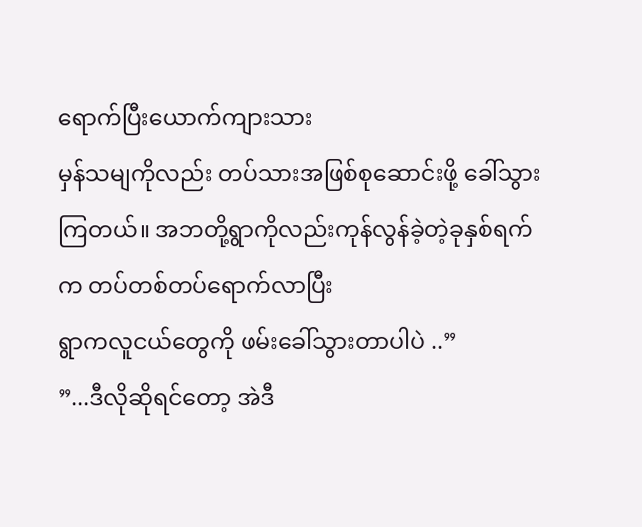ရောက်ပြီးယောက်ကျားသား
မှန်သမျကိုလည်း တပ်သားအဖြစ်စုဆောင်းဖို့ ခေါ်သွားကြတယ်။ အဘတို့ရွာကိုလည်းကုန်လွန်ခဲ့တဲ့ခုနှစ်ရက်က တပ်တစ်တပ်ရောက်လာပြီး
ရွာကလူငယ်တွေကို ဖမ်းခေါ်သွားတာပါပဲ ..”
”...ဒီလိုဆိုရင်တော့ အဲဒီ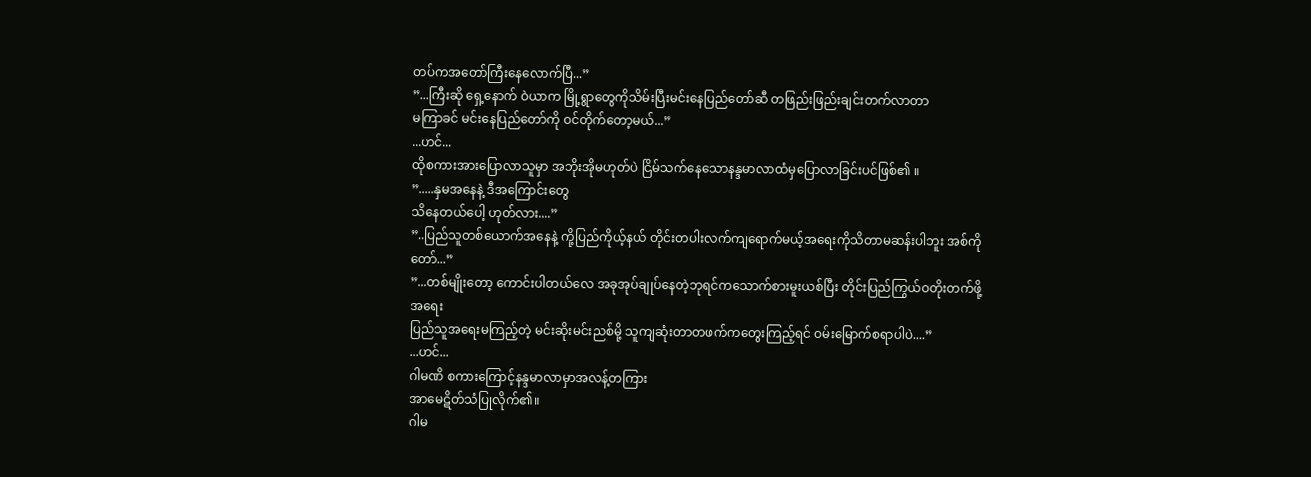တပ်ကအတော်ကြီးနေလောက်ပြီ...”
”...ကြီးဆို ရှေ့နောက် ဝဲယာက မြို့ရွာတွေကိုသိမ်းပြီးမင်းနေပြည်တော်ဆီ တဖြည်းဖြည်းချင်းတက်လာတာ
မကြာခင် မင်းနေပြည်တော်ကို ဝင်တိုက်တော့မယ်...”
...ဟင်...
ထိုစကားအားပြောလာသူမှာ အဘိုးအိုမဟုတ်ပဲ ငြိမ်သက်နေသောနန္ဒမာလာထံမှပြောလာခြင်းပင်ဖြစ်၏ ။
”.....နှမအနေနဲ့ ဒီအကြောင်းတွေ
သိနေတယ်ပေါ့ ဟုတ်လား....”
”..ပြည်သူတစ်ယောက်အနေနဲ့ ကို့ပြည်ကိုယ့်နယ် တိုင်းတပါးလက်ကျရောက်မယ့်အရေးကိုသိတာမဆန်းပါဘူး အစ်ကိုတော်...”
”...တစ်မျိုးတော့ ကောင်းပါတယ်လေ အခုအုပ်ချုပ်နေတဲ့ဘုရင်ကသောက်စားမူးယစ်ပြီး တိုင်းပြည်ကြွယ်ဝတိုးတက်ဖို့အရေး
ပြည်သူအရေးမကြည့်တဲ့ မင်းဆိုးမင်းညစ်မို့ သူကျဆုံးတာတဖက်ကတွေးကြည့်ရင် ဝမ်းမြောက်စရာပါပဲ....”
...ဟင်...
ဂါမဏိ စကားကြောင့်နန္ဒမာလာမှာအလန့်တကြား
အာမေဋိတ်သံပြုလိုက်၏။
ဂါမ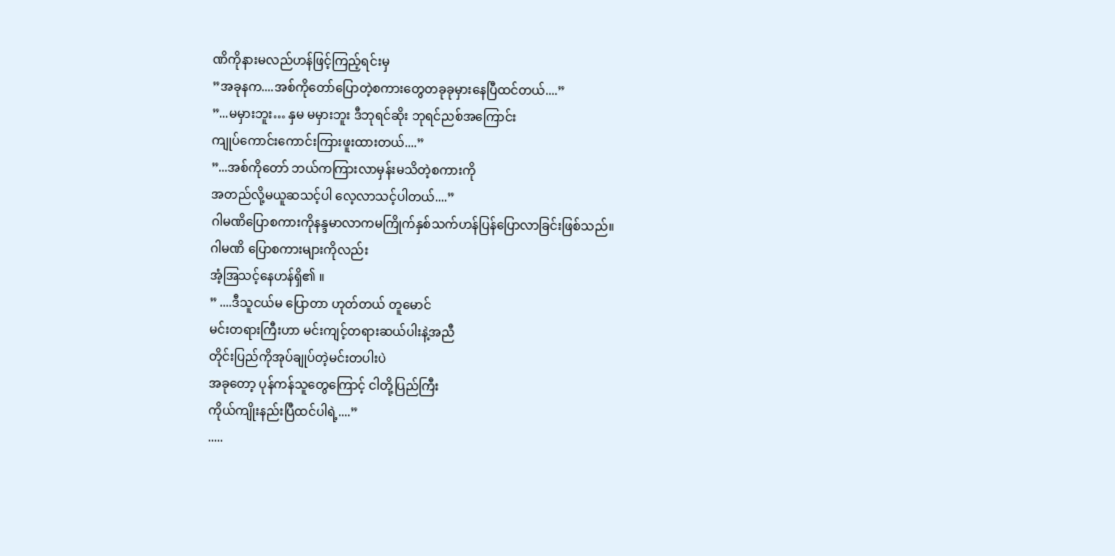ဏိကိုနားမလည်ဟန်ဖြင့်ကြည့်ရင်းမှ
”အခုနက....အစ်ကိုတော်ပြောတဲ့စကားတွေတခုခုမှားနေပြီထင်တယ်....”
”...မမှားဘူး… နှမ မမှားဘူး ဒီဘုရင်ဆိုး ဘုရင်ညစ်အကြောင်း
ကျုပ်ကောင်းကောင်းကြားဖူးထားတယ်....”
”...အစ်ကိုတော် ဘယ်ကကြားလာမှန်းမသိတဲ့စကားကို
အတည်လို့မယူဆသင့်ပါ လေ့လာသင့်ပါတယ်....”
ဂါမဏိပြောစကားကိုနန္ဒမာလာကမကြိုက်နှစ်သက်ဟန်ပြန်ပြောလာခြင်းဖြစ်သည်။
ဂါမဏိ ပြောစကားများကိုလည်း
အံ့အြသင့်နေဟန်ရှိ၏ ။
” ....ဒီသူငယ်မ ပြောတာ ဟုတ်တယ် တူမောင်
မင်းတရားကြီးဟာ မင်းကျင့်တရားဆယ်ပါးနဲ့အညီ
တိုင်းပြည်ကိုအုပ်ချုပ်တဲ့မင်းတပါးပဲ
အခုတော့ ပုန်ကန်သူတွေကြောင့် ငါတို့ပြည်ကြီး
ကိုယ်ကျိုးနည်းပြီထင်ပါရဲ့....”
.....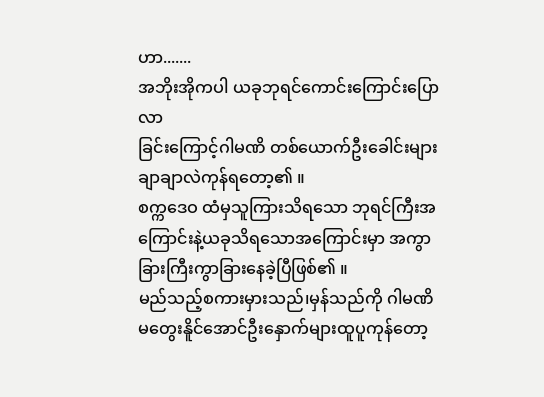ဟာ.......
အဘိုးအိုကပါ ယခုဘုရင်ကောင်းကြောင်းပြောလာ
ခြင်းကြောင့်ဂါမဏိ တစ်ယောက်ဦးခေါင်းများချာချာလဲကုန်ရတော့၏ ။
စက္ကဒေဝ ထံမှသူကြားသိရသော ဘုရင်ကြီးအကြောင်းနဲ့ယခုသိရသောအကြောင်းမှာ အကွာခြားကြီးကွာခြားနေခဲ့ပြီဖြစ်၏ ။
မည်သည့်စကားမှားသည်၊မှန်သည်ကို ဂါမဏိ မတွေးနိူင်အောင်ဦးနှောက်များထူပူကုန်တော့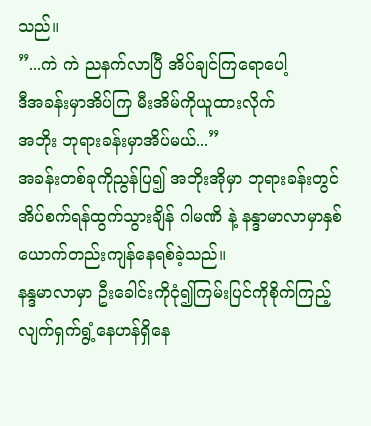သည်။
”...ကဲ ကဲ ညနက်လာပြီ အိပ်ချင်ကြရောပေါ့
ဒီအခန်းမှာအိပ်ကြ မီးအိမ်ကိုယူထားလိုက်
အဘိုး ဘုရားခန်းမှာအိပ်မယ်...”
အခန်းတစ်ခုကိုညွန်ပြ၍ အဘိုးအိုမှာ ဘုရားခန်းတွင်အိပ်စက်ရန်ထွက်သွားချိန် ဂါမဏိ နဲ့ နန္ဒာမာလာမှာနှစ်ယောက်တည်းကျန်နေရစ်ခဲ့သည်။
နန္ဒမာလာမှာ ဦးခေါင်းကိုငုံ၍ကြမ်းပြင်ကိုစိုက်ကြည့်
လျက်ရှက်ရွံ့နေဟန်ရှိနေ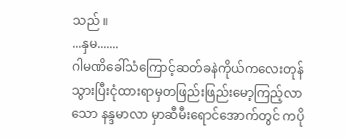သည် ။
...နှမ.......
ဂါမဏိခေါ်သံကြောင့်ဆတ်ခနဲကိုယ်ကလေးတုန်သွားပြီးငုံထားရာမှတဖြည်းဖြည်းမော့ကြည့်လာသော နန္ဒမာလာ မှာဆီမီးရောင်အောက်တွင် ကပို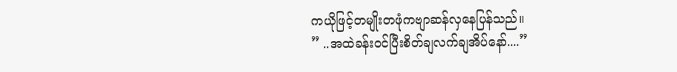ကယိုဖြင့်တမျိုးတဖုံကဗျာဆန်လှနေပြန်သည်။
” ..အထဲခန်းဝင်ပြီးစိတ်ချလက်ချအိပ်နော်....”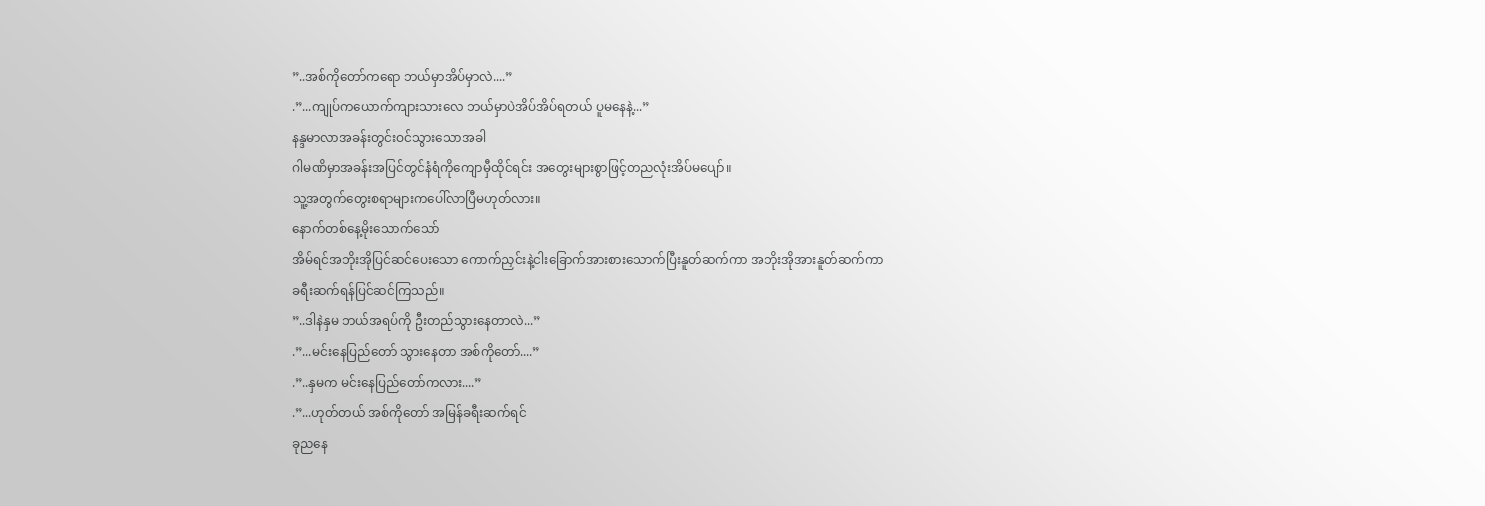”..အစ်ကိုတော်ကရော ဘယ်မှာအိပ်မှာလဲ....”
.”...ကျုပ်ကယောက်ကျားသားလေ ဘယ်မှာပဲအိပ်အိပ်ရတယ် ပူမနေနဲ့...”
နန္ဒမာလာအခန်းတွင်းဝင်သွားသောအခါ
ဂါမဏိမှာအခန်းအပြင်တွင်နံရံကိုကျောမှီထိုင်ရင်း အတွေးများစွာဖြင့်တညလုံးအိပ်မပျော်။
သူ့အတွက်တွေးစရာများကပေါ်လာပြီမဟုတ်လား။
နောက်တစ်နေ့မိုးသောက်သော်
အိမ်ရင်အဘိုးအိုပြင်ဆင်ပေးသော ကောက်ညှင်းနဲ့ငါးခြောက်အားစားသောက်ပြီးနူတ်ဆက်ကာ အဘိုးအိုအားနူတ်ဆက်ကာ
ခရီးဆက်ရန်ပြင်ဆင်ကြသည်။
”..ဒါနဲနှမ ဘယ်အရပ်ကို ဦးတည်သွားနေတာလဲ...”
.”...မင်းနေပြည်တော် သွားနေတာ အစ်ကိုတော်....”
.”..နှမက မင်းနေပြည်တော်ကလား....”
.”...ဟုတ်တယ် အစ်ကိုတော် အမြန်ခရီးဆက်ရင်
ခုညနေ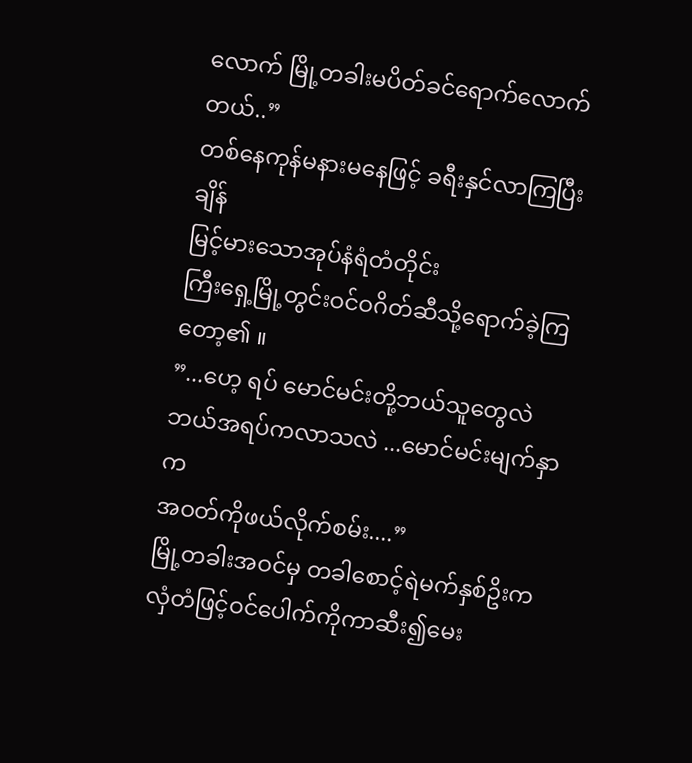လောက် မြို့တခါးမပိတ်ခင်ရောက်လောက်တယ်..”
တစ်နေကုန်မနားမနေဖြင့် ခရီးနှင်လာကြပြီးချိန်
မြင့်မားသောအုပ်နံရံတံတိုင်း
ကြီးရှေ့မြို့တွင်းဝင်ဝဂိတ်ဆီသို့ရောက်ခဲ့ကြတော့၏ ။
”...ဟေ့ ရပ် မောင်မင်းတို့ဘယ်သူတွေလဲ
ဘယ်အရပ်ကလာသလဲ ...မောင်မင်းမျက်နှာက
အဝတ်ကိုဖယ်လိုက်စမ်း....”
မြို့တခါးအဝင်မှ တခါစောင့်ရဲမက်နှစ်ဥိးက လှံတံဖြင့်ဝင်ပေါက်ကိုကာဆီး၍မေး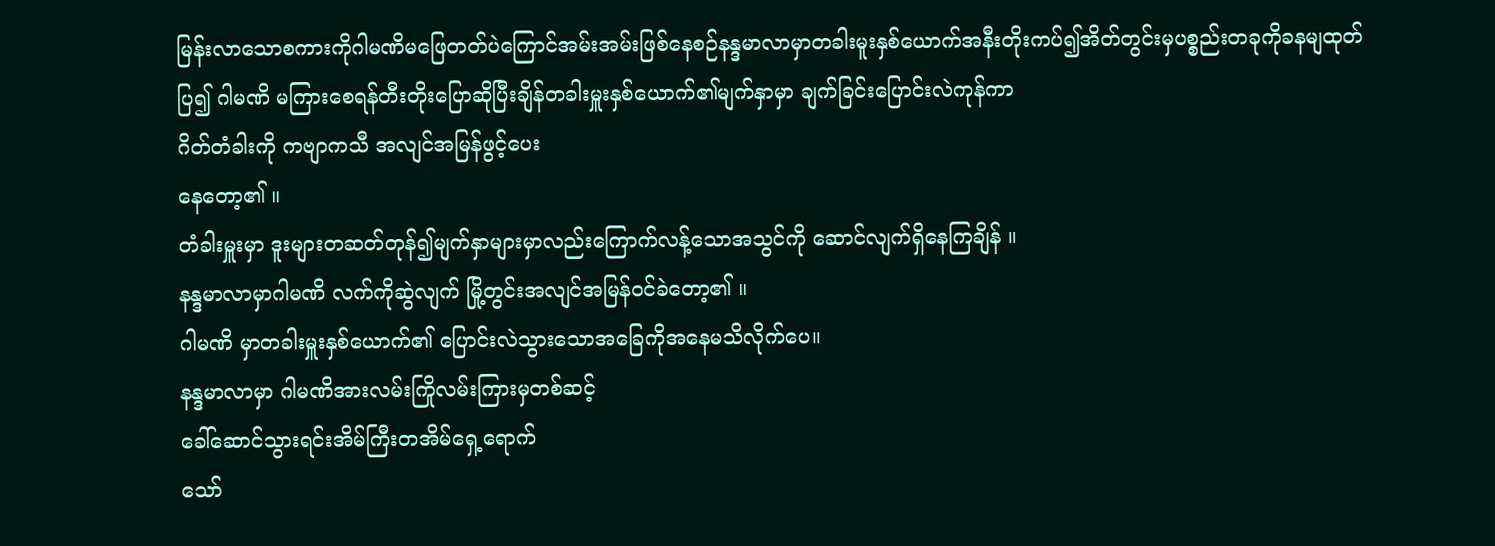မြန်းလာသောစကားကိုဂါမဏိမဖြေတတ်ပဲကြောင်အမ်းအမ်းဖြစ်နေစဉ်နန္ဒမာလာမှာတခါးမူးနှစ်ယောက်အနီးတိုးကပ်၍အိတ်တွင်းမှပစ္စည်းတခုကိုခနမျထုတ်ပြ၍ ဂါမဏိ မကြားစေရန်တီးတိုးပြောဆိုပြီးချိန်တခါးမှူးနှစ်ယောက်၏မျက်နှာမှာ ချက်ခြင်းပြောင်းလဲကုန်ကာ
ဂိတ်တံခါးကို ကဗျာကသီ အလျင်အမြန်ဖွင့်ပေး
နေတော့၏ ။
တံခါးမှူးမှာ ဒူးများတဆတ်တုန်၍မျက်နှာများမှာလည်းကြောက်လန့်သောအသွင်ကို ဆောင်လျက်ရှိနေကြချိန် ။
နန္ဒမာလာမှာဂါမဏိ လက်ကိုဆွဲလျက် မြို့တွင်းအလျင်အမြန်ဝင်ခဲတော့၏ ။
ဂါမဏိ မှာတခါးမှူးနှစ်ယောက်၏ ပြောင်းလဲသွားသောအခြေကိုအနေမသိလိုက်ပေ။
နန္ဒမာလာမှာ ဂါမဏိအားလမ်းကြိုလမ်းကြားမှတစ်ဆင့်
ခေါ်ဆောင်သွားရင်းအိမ်ကြီးတအိမ်ရှေ့ရောက်
သော်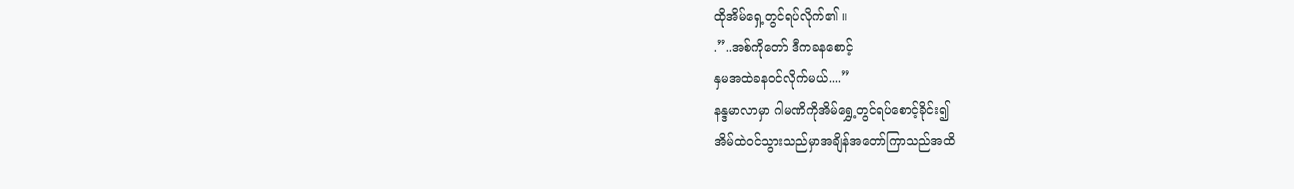ထိုအိမ်ရှေ့တွင်ရပ်လိုက်၏ ။
.”..အစ်ကိုတော် ဒီကခနစောင့်
နှမအထဲခနဝင်လိုက်မယ်....”
နန္ဒမာလာမှာ ဂါမဏိကိုအိမ်ရွှေ့တွင်ရပ်စောင့်ခိုင်း၍
အိမ်ထဲဝင်သွားသည်မှာအချိန်အတော်ကြာသည်အထိ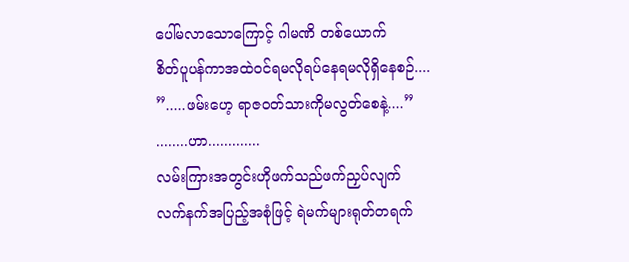ပေါ်မလာသောကြောင့် ဂါမဏိ တစ်ယောက်
စိတ်ပူပန်ကာအထဲဝင်ရမလိုရပ်နေရမလိုရှိနေစဉ်....
”.....ဖမ်းဟေ့ ရာဇဝတ်သားကိုမလွတ်စေနဲ့....”
........ဟာ.............
လမ်းကြားအတွင်းဟိုဖက်သည်ဖက်ညှပ်လျက်
လက်နက်အပြည့်အစုံဖြင့် ရဲမက်များရုတ်တရက်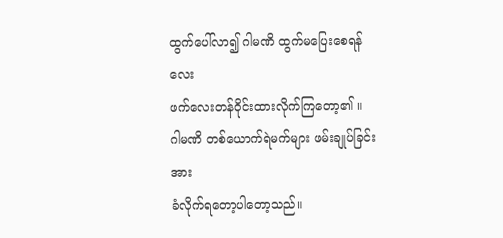ထွက်ပေါ်လာ၍ ဂါမဏိ ထွက်မပြေးစေရန်လေး
ဖက်လေးတန်ဝိုင်းထားလိုက်ကြတော့၏ ။
ဂါမဏိ တစ်ယောက်ရဲမက်များ ဖမ်းချုပ်ခြင်းအား
ခံလိုက်ရတော့ပါတော့သည်။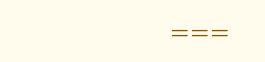===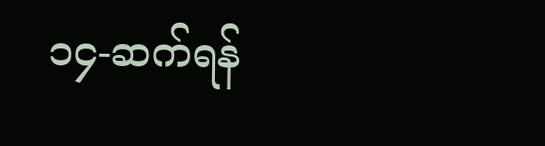၁၄-ဆက်ရန်